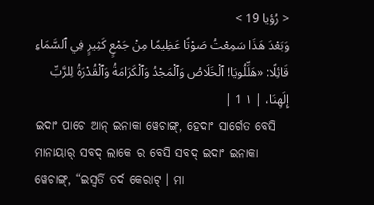< رُؤيا 19 >
وَبَعْدَ هَذَا سَمِعْتُ صَوْتًا عَظِيمًا مِنْ جَمْعٍ كَثِيرٍ فِي ٱلسَّمَاءِ قَائِلًا: «هَلِّلُويَا! ٱلْخَلَاصُ وَٱلْمَجْدُ وَٱلْكَرَامَةُ وَٱلْقُدْرَةُ لِلرَّبِّ إِلَهِنَا، | ١ 1 |
ଇଦାଂ ପାଚେ ଆନ୍ ଇନାକା ୱେଚାଙ୍ଗ୍, ହେଦାଂ ସାର୍ଗେତ ବେସି ମାନାୟାର୍ ସବଦ୍ ଲାକେ ର ବେସି ସବଦ୍ ଇଦାଂ ଇନାକା ୱେଚାଙ୍ଗ୍, “ଇସ୍ୱର୍ତି ତର୍ଦ କେରାଟ୍ । ମା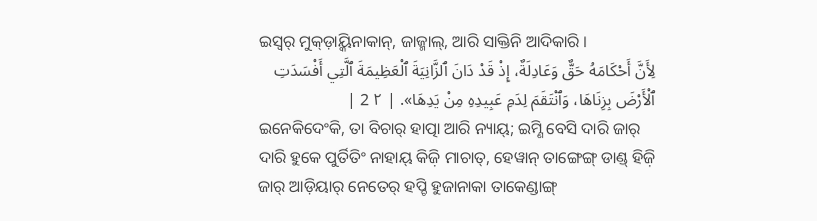ଇସ୍ୱର୍ ମୁକ୍ଡ଼ାୟ୍କିନାକାନ୍, ଜାଜ୍ମାଲ୍, ଆରି ସାକ୍ତିନି ଆଦିକାରି ।
لِأَنَّ أَحْكَامَهُ حَقٌّ وَعَادِلَةٌ، إِذْ قَدْ دَانَ ٱلزَّانِيَةَ ٱلْعَظِيمَةَ ٱلَّتِي أَفْسَدَتِ ٱلْأَرْضَ بِزِنَاهَا، وَٱنْتَقَمَ لِدَمِ عَبِيدِهِ مِنْ يَدِهَا». | ٢ 2 |
ଇନେକିଦେଂକି, ତା ବିଚାର୍ ହାତ୍ପା ଆରି ନ୍ୟାୟ୍; ଇମ୍ଣି ବେସି ଦାରି ଜାର୍ ଦାରି ହୁକେ ପୁର୍ତିତିଂ ନାହାୟ୍ କିଜ଼ି ମାଚାତ୍, ହେୱାନ୍ ତାଙ୍ଗେଙ୍ଗ୍ ଡାଣ୍ଡ୍ ହିଜ଼ି ଜାର୍ ଆଡ଼ିୟାର୍ ନେତେର୍ ହପ୍ଚି ହୁଜାନାକା ତାକେଣ୍ଡାଙ୍ଗ୍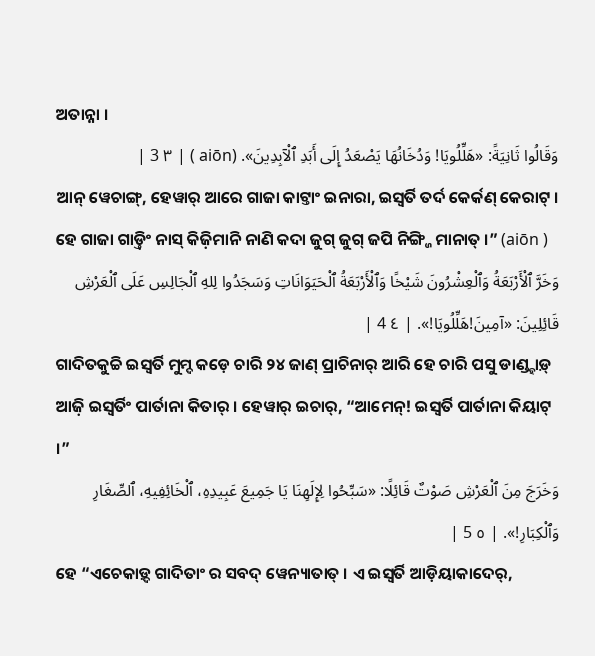ଅତାନ୍ନା ।
وَقَالُوا ثَانِيَةً: «هَلِّلُويَا! وَدُخَانُهَا يَصْعَدُ إِلَى أَبَدِ ٱلْآبِدِينَ». (aiōn ) | ٣ 3 |
ଆନ୍ ୱେଚାଙ୍ଗ୍, ହେୱାର୍ ଆରେ ଗାଜା କାଟ୍ତାଂ ଇନାରା, ଇସ୍ୱର୍ତି ତର୍ଦ କେର୍କଣ୍ କେରାଟ୍ । ହେ ଗାଜା ଗାଡ଼୍ତିଂ ନାସ୍ କିଜ଼ିମାନି ନାଣି କଦା ଜୁଗ୍ ଜୁଗ୍ ଜପି ନିଙ୍ଗ୍ଜି ମାନାତ୍ ।” (aiōn )
وَخَرَّ ٱلْأَرْبَعَةُ وَٱلْعِشْرُونَ شَيْخًا وَٱلْأَرْبَعَةُ ٱلْحَيَوَانَاتِ وَسَجَدُوا لِلهِ ٱلْجَالِسِ عَلَى ٱلْعَرْشِ قَائِلِينَ: «آمِينَ!هَلِّلُويَا!». | ٤ 4 |
ଗାଦିତକୁଚ୍ଚି ଇସ୍ୱର୍ତି ମୁମ୍ଦ କଡ଼େ ଚାରି ୨୪ ଜାଣ୍ ପ୍ରାଚିନାର୍ ଆରି ହେ ଚାରି ପସୁ ଡାଣ୍ଡ୍ହାଡ଼୍ ଆଜ଼ି ଇସ୍ୱର୍ତିଂ ପାର୍ତାନା କିତାର୍ । ହେୱାର୍ ଇଚାର୍, “ଆମେନ୍! ଇସ୍ୱର୍ତି ପାର୍ତାନା କିୟାଟ୍ ।”
وَخَرَجَ مِنَ ٱلْعَرْشِ صَوْتٌ قَائِلًا: «سَبِّحُوا لِإِلَهِنَا يَا جَمِيعَ عَبِيدِهِ، ٱلْخَائِفِيهِ، ٱلصِّغَارِ وَٱلْكِبَارِ!». | ٥ 5 |
ହେ “ଏଚେକାଡ଼୍ଦ ଗାଦିତାଂ ର ସବଦ୍ ୱେନ୍ୟାତାତ୍ । ଏ ଇସ୍ୱର୍ତି ଆଡ଼ିୟାକାଦେର୍,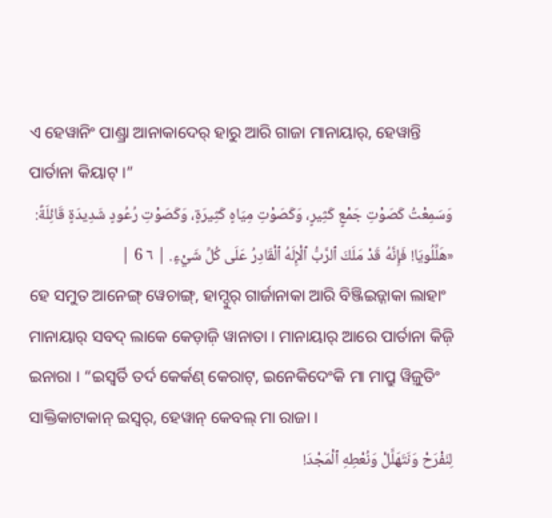ଏ ହେୱାନିଂ ପାଣ୍ଡ୍ରା ଆନାକାଦେର୍ ହାରୁ ଆରି ଗାଜା ମାନାୟାର୍, ହେୱାନ୍ତି ପାର୍ତାନା କିୟାଟ୍ ।”
وَسَمِعْتُ كَصَوْتِ جَمْعٍ كَثِيرٍ، وَكَصَوْتِ مِيَاهٍ كَثِيرَةٍ، وَكَصَوْتِ رُعُودٍ شَدِيدَةٍ قَائِلَةً: «هَلِّلُويَا! فَإِنَّهُ قَدْ مَلَكَ ٱلرَّبُّ ٱلْإِلَهُ ٱلْقَادِرُ عَلَى كُلِّ شَيْءٍ. | ٦ 6 |
ହେ ସମୁତ ଆନେଙ୍ଗ୍ ୱେଚାଙ୍ଗ୍, ହାମ୍ଦୁର୍ ଗାର୍ଜାନାକା ଆରି ବିଞ୍ଜିଇଡ଼୍ନାକା ଲାହାଂ ମାନାୟାର୍ ସବଦ୍ ଲାକେ କେଡ଼ାଜ଼ି ୱାନାତା । ମାନାୟାର୍ ଆରେ ପାର୍ତାନା କିଜ଼ି ଇନାରା । “ଇସ୍ୱର୍ତି ତର୍ଦ କେର୍କଣ୍ କେରାଟ୍, ଇନେକିଦେଂକି ମା ମାପ୍ରୁ ୱିଜ଼ୁତିଂ ସାକ୍ତିକାଟାକାନ୍ ଇସ୍ୱର୍, ହେୱାନ୍ କେବଲ୍ ମା ରାଜା ।
لِنَفْرَحْ وَنَتَهَلَّلْ وَنُعْطِهِ ٱلْمَجْدَ!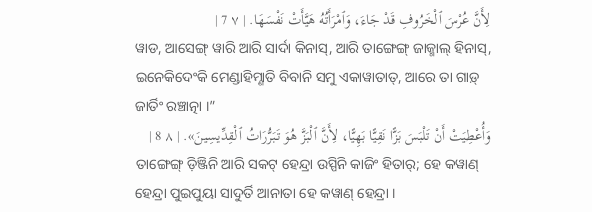لِأَنَّ عُرْسَ ٱلْخَرُوفِ قَدْ جَاءَ، وَٱمْرَأَتُهُ هَيَّأَتْ نَفْسَهَا. | ٧ 7 |
ୱାଡ, ଆସେଙ୍ଗ୍ ୱାରି ଆରି ସାର୍ଦା କିନାସ୍, ଆରି ତାଙ୍ଗେଙ୍ଗ୍ ଜାଜ୍ମାଲ୍ ହିନାସ୍, ଇନେକିଦେଂକି ମେଣ୍ଡାହିମ୍ଣାତି ବିବାନି ସମୁ ଏକାୱାତାତ୍, ଆରେ ତା ଗାଡ଼୍ ଜାର୍ତିଂ ରଞ୍ଚାତ୍ନା ।”
وَأُعْطِيَتْ أَنْ تَلْبَسَ بَزًّا نَقِيًّا بَهِيًّا، لِأَنَّ ٱلْبَزَّ هُوَ تَبَرُّرَاتُ ٱلْقِدِّيسِينَ». | ٨ 8 |
ତାଙ୍ଗେଙ୍ଗ୍ ଡ଼ିଞ୍ଜିନି ଆରି ସକଟ୍ ହେନ୍ଦ୍ରା ଉସ୍ପିନି କାଜିଂ ହିତାର୍; ହେ କୱାଣ୍ ହେନ୍ଦ୍ରା ପୁଇପୁୟା ସାଦୁର୍ତି ଆନାତା ହେ କୱାଣ୍ ହେନ୍ଦ୍ରା ।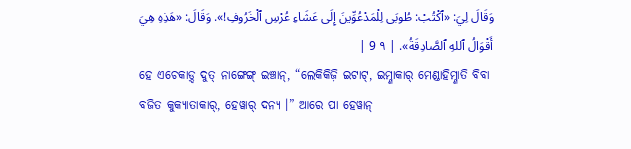وَقَالَ لِيَ: «ٱكْتُبْ: طُوبَى لِلْمَدْعُوِّينَ إِلَى عَشَاءِ عُرْسِ ٱلْخَرُوفِ!». وَقَالَ: «هَذِهِ هِيَ أَقْوَالُ ٱللهِ ٱلصَّادِقَةُ». | ٩ 9 |
ହେ ଏଚେକାଡ଼୍ଦ ଦୁତ୍ ନାଙ୍ଗେଙ୍ଗ୍ ଇଞ୍ଚାନ୍, “ଲେକିକିଜ଼ି ଇଟାଟ୍, ଇମ୍ଣାକାର୍ ମେଣ୍ଡାହିମ୍ଣାତି ବିବା ବଜିତ କୁକ୍ୟାତାକାର୍, ହେୱାର୍ ଦନ୍ୟ ।” ଆରେ ପା ହେୱାନ୍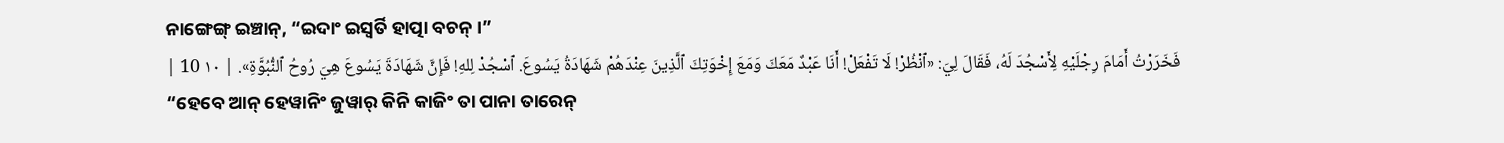ନାଙ୍ଗେଙ୍ଗ୍ ଇଞ୍ଚାନ୍, “ଇଦାଂ ଇସ୍ୱର୍ତି ହାତ୍ପା ବଚନ୍ ।”
فَخَرَرْتُ أَمَامَ رِجْلَيْهِ لِأَسْجُدَ لَهُ، فَقَالَ لِيَ: «ٱنْظُرْ! لَا تَفْعَلْ! أَنَا عَبْدٌ مَعَكَ وَمَعَ إِخْوَتِكَ ٱلَّذِينَ عِنْدَهُمْ شَهَادَةُ يَسُوعَ. ٱسْجُدْ لِلهِ! فَإِنَّ شَهَادَةَ يَسُوعَ هِيَ رُوحُ ٱلنُّبُوَّةِ». | ١٠ 10 |
“ହେବେ ଆନ୍ ହେୱାନିଂ ଜୁୱାର୍ କିନି କାଜିଂ ତା ପାନା ତାରେନ୍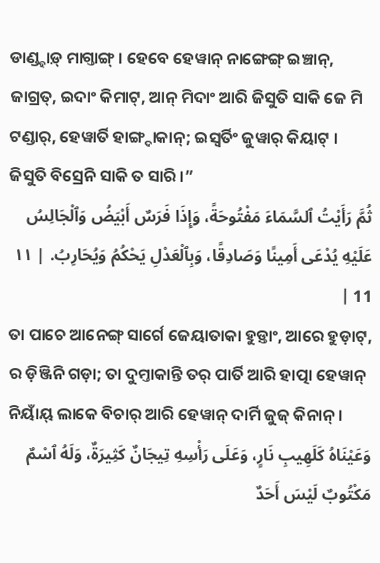ଡାଣ୍ଡ୍ହାଡ଼୍ ମାଗ୍ତାଙ୍ଗ୍ । ହେବେ ହେୱାନ୍ ନାଙ୍ଗେଙ୍ଗ୍ ଇଞ୍ଚାନ୍, ଜାଗ୍ରତ୍, ଇଦାଂ କିମାଟ୍, ଆନ୍ ମିଦାଂ ଆରି ଜିସୁତି ସାକି ଜେ ମି ଟଣ୍ଡାର୍, ହେୱାର୍ତି ହାଙ୍ଗ୍ଦାକାନ୍; ଇସ୍ୱର୍ତିଂ ଜୁୱାର୍ କିୟାଟ୍ । ଜିସୁତି ବିସ୍ରେନି ସାକି ତ ସାରି ।”
ثُمَّ رَأَيْتُ ٱلسَّمَاءَ مَفْتُوحَةً، وَإِذَا فَرَسٌ أَبْيَضُ وَٱلْجَالِسُ عَلَيْهِ يُدْعَى أَمِينًا وَصَادِقًا، وَبِٱلْعَدْلِ يَحْكُمُ وَيُحَارِبُ. | ١١ 11 |
ତା ପାଚେ ଆନେଙ୍ଗ୍ ସାର୍ଗେ ଜେୟାତାକା ହୁଡ଼୍ତାଂ, ଆରେ ହୁଡ଼ାଟ୍, ର ଡ଼ିଞ୍ଜିନି ଗଡ଼ା; ତା ଦୁମ୍ତାକାନ୍ତି ତର୍ ପାର୍ତି ଆରି ହାତ୍ପା ହେୱାନ୍ ନିୟାଁୟ୍ ଲାକେ ବିଚାର୍ ଆରି ହେୱାନ୍ ଦାର୍ମି ଜୁଜ୍ କିନାନ୍ ।
وَعَيْنَاهُ كَلَهِيبِ نَارٍ، وَعَلَى رَأْسِهِ تِيجَانٌ كَثِيرَةٌ، وَلَهُ ٱسْمٌ مَكْتُوبٌ لَيْسَ أَحَدٌ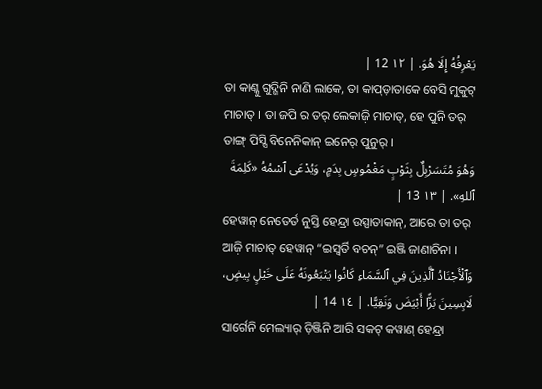يَعْرِفُهُ إِلَا هُوَ. | ١٢ 12 |
ତା କାଣ୍କୁ ଗୁଦ୍ଗିନି ନାଣି ଲାକେ, ତା କାପ୍ଡ଼ାତାକେ ବେସି ମୁକୁଟ୍ ମାଚାତ୍ । ତା ଜପି ର ତର୍ ଲେକାଜ଼ି ମାଚାତ୍, ହେ ପୁନି ତର୍ ତାଙ୍ଗ୍ ପିସ୍ସି ବିନେନିକାନ୍ ଇନେର୍ ପୁନୁର୍ ।
وَهُوَ مُتَسَرْبِلٌ بِثَوْبٍ مَغْمُوسٍ بِدَمٍ، وَيُدْعَى ٱسْمُهُ «كَلِمَةَ ٱللهِ». | ١٣ 13 |
ହେୱାନ୍ ନେତେର୍ତ ନୁସ୍ତି ହେନ୍ଦ୍ରା ଉସ୍ପାତାକାନ୍, ଆରେ ତା ତର୍ ଆଜ଼ି ମାଚାତ୍ ହେୱାନ୍ “ଇସ୍ୱର୍ତି ବଚନ୍” ଇଞ୍ଜି ଜାଣାଚିନା ।
وَٱلْأَجْنَادُ ٱلَّذِينَ فِي ٱلسَّمَاءِ كَانُوا يَتْبَعُونَهُ عَلَى خَيْلٍ بِيضٍ، لَابِسِينَ بَزًّا أَبْيَضَ وَنَقِيًّا. | ١٤ 14 |
ସାର୍ଗେନି ମେଲ୍ୟାର୍ ଡ଼ିଞ୍ଜିନି ଆରି ସକଟ୍ କୱାଣ୍ ହେନ୍ଦ୍ରା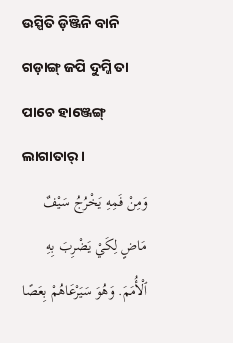ଉସ୍ପିତି ଡ଼ିଞ୍ଜିନି ବାନି ଗଡ଼ାଙ୍ଗ୍ ଜପି ଦୁମ୍ଜି ତା ପାଚେ ହାଞ୍ଜେଙ୍ଗ୍ ଲାଗାତାର୍ ।
وَمِنْ فَمِهِ يَخْرُجُ سَيْفٌ مَاضٍ لِكَيْ يَضْرِبَ بِهِ ٱلْأُمَمَ. وَهُوَ سَيَرْعَاهُمْ بِعَصًا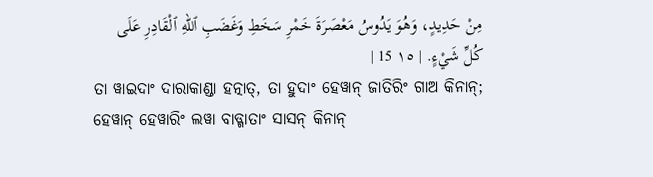مِنْ حَدِيدٍ، وَهُوَ يَدُوسُ مَعْصَرَةَ خَمْرِ سَخَطِ وَغَضَبِ ٱللهِ ٱلْقَادِرِ عَلَى كُلِّ شَيْءٍ. | ١٥ 15 |
ତା ୱାଇଦାଂ ଦାରାକାଣ୍ଡା ହତ୍ନାତ୍, ତା ହୁଦାଂ ହେୱାନ୍ ଜାତିରିଂ ଗାଅ କିନାନ୍; ହେୱାନ୍ ହେୱାରିଂ ଲୱା ବାଡ୍ଗାତାଂ ସାସନ୍ କିନାନ୍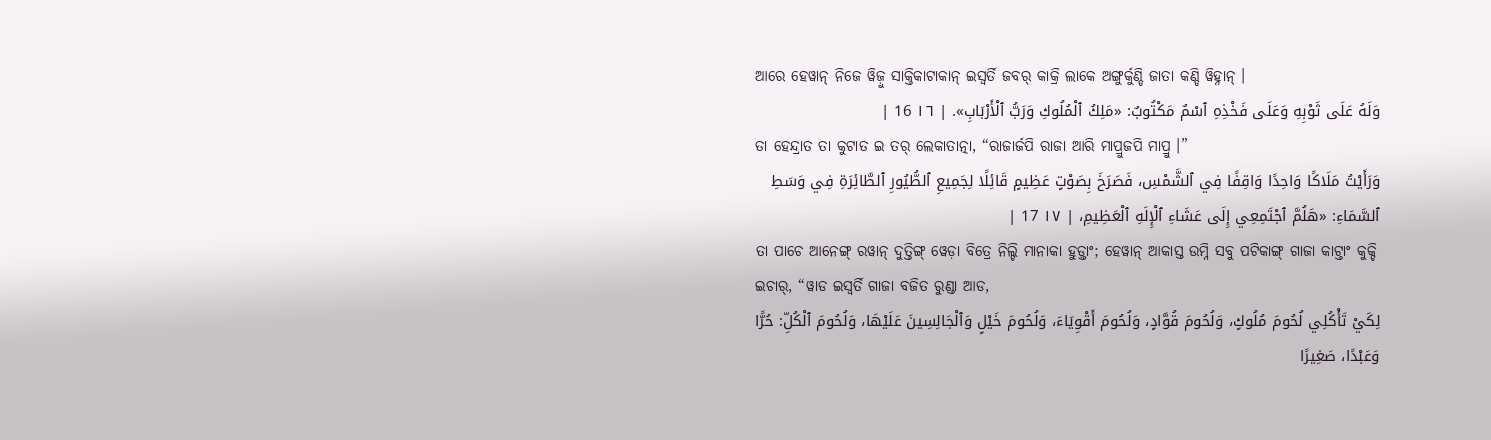ଆରେ ହେୱାନ୍ ନିଜେ ୱିଜ଼ୁ ସାକ୍ତିକାଟାକାନ୍ ଇସ୍ୱର୍ତି ଜବର୍ କାକ୍ରି ଲାକେ ଅଙ୍ଗୁର୍କୁଣ୍ଡି ଜାତା କଣ୍ଡି ୱିହ୍ନାନ୍ ।
وَلَهُ عَلَى ثَوْبِهِ وَعَلَى فَخْذِهِ ٱسْمٌ مَكْتُوبٌ: «مَلِكُ ٱلْمُلُوكِ وَرَبُّ ٱلْأَرْبَابِ». | ١٦ 16 |
ତା ହେନ୍ଦ୍ରାତ ତା କୁଟାତ ଇ ତର୍ ଲେକାତାତ୍ନା, “ରାଜାର୍ଜପି ରାଜା ଆରି ମାପ୍ରୁଜପି ମାପ୍ରୁ ।”
وَرَأَيْتُ مَلَاكًا وَاحِدًا وَاقِفًا فِي ٱلشَّمْسِ، فَصَرَخَ بِصَوْتٍ عَظِيمٍ قَائِلًا لِجَمِيعِ ٱلطُّيُورِ ٱلطَّائِرَةِ فِي وَسَطِ ٱلسَّمَاءِ: «هَلُمَّ ٱجْتَمِعِي إِلَى عَشَاءِ ٱلْإِلَهِ ٱلْعَظِيمِ، | ١٧ 17 |
ତା ପାଚେ ଆନେଙ୍ଗ୍ ରୱାନ୍ ଦୁତ୍ତିଙ୍ଗ୍ ୱେଡ଼ା ବିତ୍ରେ ନିଲ୍ଚି ମାନାକା ହୁଡ଼୍ତାଂ; ହେୱାନ୍ ଆକାସ୍ତ ଉମ୍ନି ସବୁ ପଟିକାଙ୍ଗ୍ ଗାଜା କାଟ୍ତାଂ କୁକ୍ଚି ଇଚାର୍, “ୱାଡ ଇସ୍ୱର୍ତି ଗାଜା ବଜିତ ରୁଣ୍ଡା ଆଡ,
لِكَيْ تَأْكُلِي لُحُومَ مُلُوكٍ، وَلُحُومَ قُوَّادٍ، وَلُحُومَ أَقْوِيَاءَ، وَلُحُومَ خَيْلٍ وَٱلْجَالِسِينَ عَلَيْهَا، وَلُحُومَ ٱلْكُلِّ: حُرًّا وَعَبْدًا، صَغِيرًا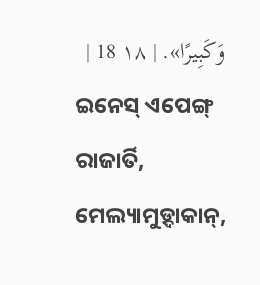وَكَبِيرًا». | ١٨ 18 |
ଇନେସ୍ ଏପେଙ୍ଗ୍ ରାଜାର୍ତି, ମେଲ୍ୟାମୁଡ଼୍ଦାକାନ୍,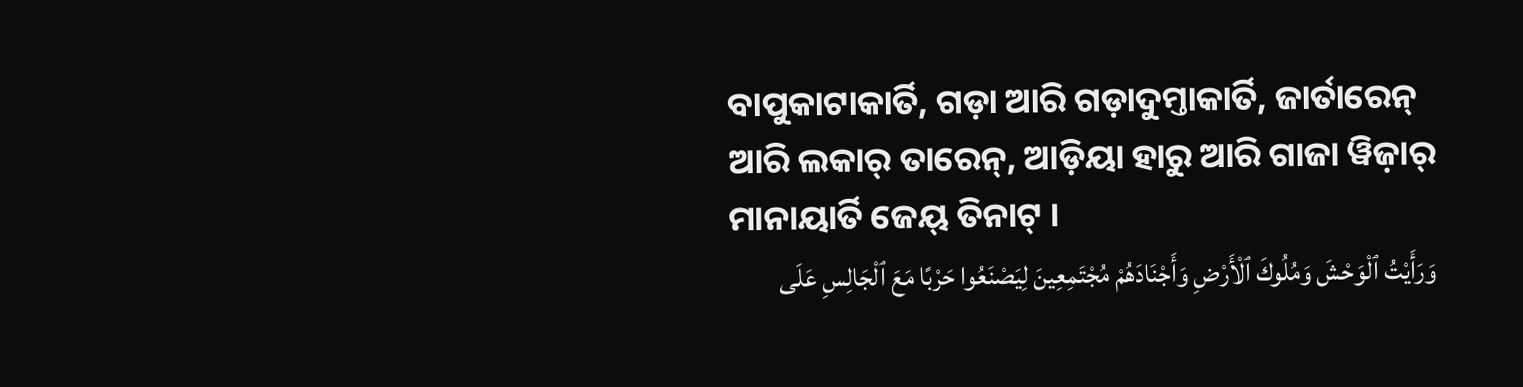ବାପୁକାଟାକାର୍ତି, ଗଡ଼ା ଆରି ଗଡ଼ାଦୁମ୍ତାକାର୍ତି, ଜାର୍ତାରେନ୍ ଆରି ଲକାର୍ ତାରେନ୍, ଆଡ଼ିୟା ହାରୁ ଆରି ଗାଜା ୱିଜ଼ାର୍ ମାନାୟାର୍ତି ଜେୟ୍ ତିନାଟ୍ ।
وَرَأَيْتُ ٱلْوَحْشَ وَمُلُوكَ ٱلْأَرْضِ وَأَجْنَادَهُمْ مُجْتَمِعِينَ لِيَصْنَعُوا حَرْبًا مَعَ ٱلْجَالِسِ عَلَى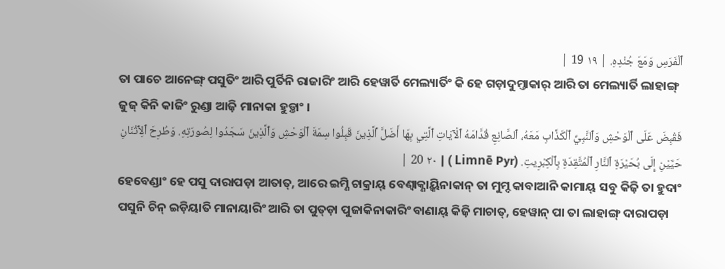ٱلْفَرَسِ وَمَعَ جُنْدِهِ. | ١٩ 19 |
ତା ପାଚେ ଆନେଙ୍ଗ୍ ପସୁତିଂ ଆରି ପୁର୍ତିନି ରାଜାରିଂ ଆରି ହେୱାର୍ତି ମେଲ୍ୟାର୍ତିଂ କି ହେ ଗଡ଼ାଦୁମ୍ତାକାର୍ ଆରି ତା ମେଲ୍ୟାର୍ତି ଲାହାଙ୍ଗ୍ ଜୁଜ୍ କିନି କାଜିଂ ରୁଣ୍ଡା ଆଜ଼ି ମାନାକା ହୁଡ଼୍ତାଂ ।
فَقُبِضَ عَلَى ٱلْوَحْشِ وَٱلنَّبِيِّ ٱلْكَذَّابِ مَعَهُ، ٱلصَّانِعِ قُدَّامَهُ ٱلْآيَاتِ ٱلَّتِي بِهَا أَضَلَّ ٱلَّذِينَ قَبِلُوا سِمَةَ ٱلْوَحْشِ وَٱلَّذِينَ سَجَدُوا لِصُورَتِهِ. وَطُرِحَ ٱلِٱثْنَانِ حَيَّيْنِ إِلَى بُحَيْرَةِ ٱلنَّارِ ٱلْمُتَّقِدَةِ بِٱلْكِبْرِيتِ. (Limnē Pyr ) | ٢٠ 20 |
ହେବେଣ୍ଡାଂ ହେ ପସୁ ଦାରାପଡ଼ା ଆତାତ୍, ଆରେ ଇମ୍ଣି ଚାକ୍ରାୟ୍ ବେଣ୍ବାକ୍ଣାୟ୍କିନାକାନ୍ ତା ମୁମ୍ଦ କାବାଆନି କାମାୟ୍ ସବୁ କିଜ଼ି ତା ହୁଦାଂ ପସୁନି ଚିନ୍ ଇଡ଼ିୟାତି ମାନାୟାରିଂ ଆରି ତା ପୁତ୍ଡ଼ା ପୁଜାକିନାକାରିଂ ବାଣାୟ୍ କିଜ଼ି ମାଚାତ୍, ହେୱାନ୍ ପା ତା ଲାହାଙ୍ଗ୍ ଦାରାପଡ଼ା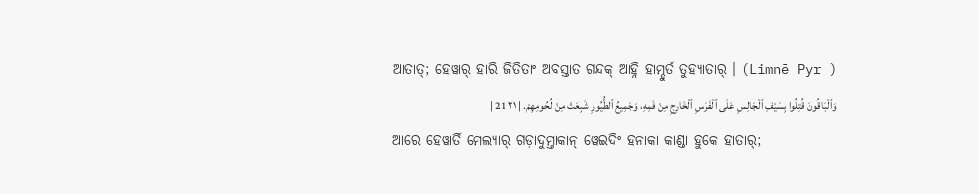ଆତାତ୍; ହେୱାର୍ ହାରି ଜିତିତାଂ ଅବସ୍ତାତ ଗନ୍ଦକ୍ ଆହ୍ନି ହାମ୍ଦୁର୍ତ ତୁହ୍ୟାତାର୍ । (Limnē Pyr )
وَٱلْبَاقُونَ قُتِلُوا بِسَيْفِ ٱلْجَالِسِ عَلَى ٱلْفَرَسِ ٱلْخَارِجِ مِنْ فَمِهِ، وَجَمِيعُ ٱلطُّيُورِ شَبِعَتْ مِنْ لُحُومِهِمْ. | ٢١ 21 |
ଆରେ ହେୱାର୍ତି ମେଲ୍ୟାର୍ ଗଡ଼ାଦୁମ୍ତାକାନ୍ ୱେଇଦିଂ ହନାକା କାଣ୍ଡା ହୁକେ ହାତାର୍;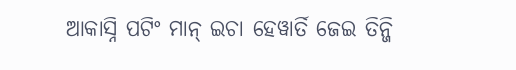ଆକାସ୍ନି ପଟିଂ ମାନ୍ ଇଚା ହେୱାର୍ତି ଜେଇ ତିନ୍ଜି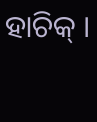ହାଚିକ୍ ।